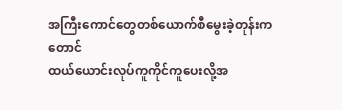အကြီးကောင်တွေတစ်ယောက်စီမွေးခဲ့တုန်းကတောင်
ထယ်ယောင်းလုပ်ကူကိုင်ကူပေးလို့အ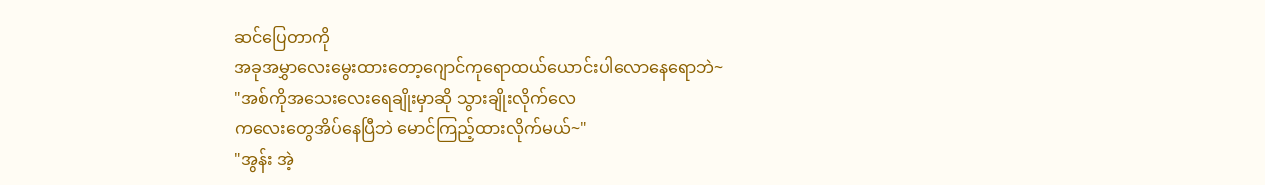ဆင်ပြေတာကို
အခုအမွှာလေးမွေးထားတော့ဂျောင်ကုရောထယ်ယောင်းပါလောနေရောဘဲ~
"အစ်ကိုအသေးလေးရေချိုးမှာဆို သွားချိုးလိုက်လေ
ကလေးတွေအိပ်နေပြီဘဲ မောင်ကြည့်ထားလိုက်မယ်~"
"အွန်း အဲ့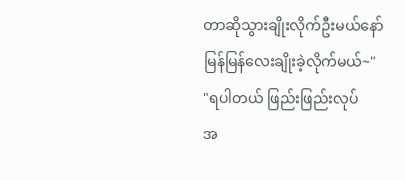တာဆိုသွားချိုးလိုက်ဦးမယ်နော်
မြန်မြန်လေးချိုးခဲ့လိုက်မယ်~"
"ရပါတယ် ဖြည်းဖြည်းလုပ်
အ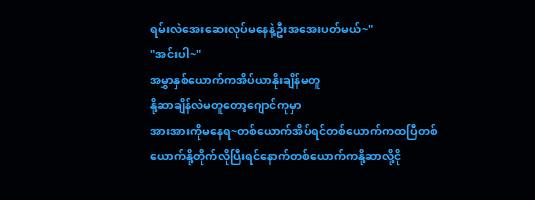ရမ်းလဲအေးဆေးလုပ်မနေနဲ့ဦးအအေးပတ်မယ်~"
"အင်းပါ~"
အမွှာနှစ်ယောက်ကအိပ်ယာနိုးချိန်မတူ
နို့ဆာချိန်လဲမတူတော့ဂျောင်ကုမှာ
အားအားကိုမနေရ~တစ်ယောက်အိပ်ရင်တစ်ယောက်ကထပြီတစ်ယောက်နို့တိုက်လိုပြီးရင်နောက်တစ်ယောက်ကနို့ဆာလို့ငို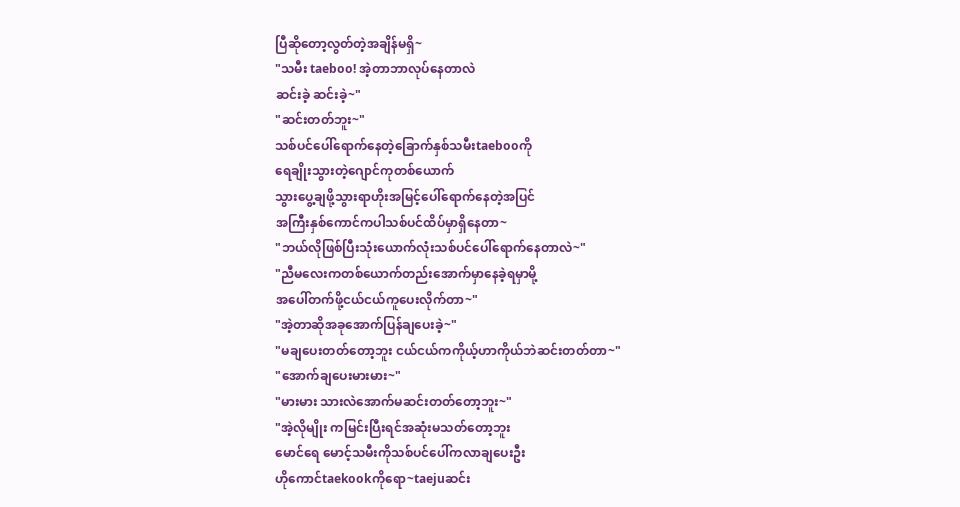ပြီဆိုတော့လွတ်တဲ့အချိန်မရှိ~
"သမီး taeboo! အဲ့တာဘာလုပ်နေတာလဲ
ဆင်းခဲ့ ဆင်းခဲ့~"
"ဆင်းတတ်ဘူး~"
သစ်ပင်ပေါ်ရောက်နေတဲ့ခြောက်နှစ်သမီးtaebooကို
ရေချိုးသွားတဲ့ဂျောင်ကုတစ်ယောက်
သွားပွေ့ချဖို့သွားရာဟိုးအမြင့်ပေါ်ရောက်နေတဲ့အပြင်
အကြီးနှစ်ကောင်ကပါသစ်ပင်ထိပ်မှာရှိနေတာ~
"ဘယ်လိုဖြစ်ပြီးသုံးယောက်လုံးသစ်ပင်ပေါ်ရောက်နေတာလဲ~"
"ညီမလေးကတစ်ယောက်တည်းအောက်မှာနေခဲ့ရမှာမို့
အပေါ်တက်ဖို့ငယ်ငယ်ကူပေးလိုက်တာ~"
"အဲ့တာဆိုအခုအောက်ပြန်ချပေးခဲ့~"
"မချပေးတတ်တော့ဘူး ငယ်ငယ်ကကိုယ့်ဟာကိုယ်ဘဲဆင်းတတ်တာ~"
"အောက်ချပေးမားမား~"
"မားမား သားလဲအောက်မဆင်းတတ်တော့ဘူး~"
"အဲ့လိုမျိုး ကမြင်းပြီးရင်အဆုံးမသတ်တော့ဘူး
မောင်ရေ မောင့်သမီးကိုသစ်ပင်ပေါ်ကလာချပေးဦး
ဟိုကောင်taekookကိုရော~taejuဆင်း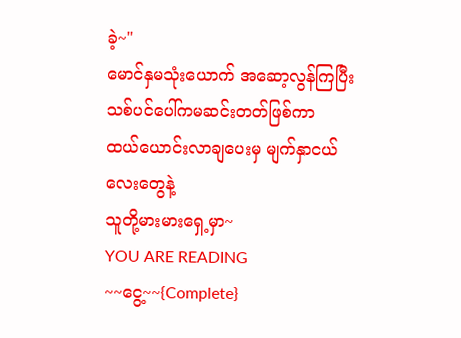ခဲ့~"
မောင်နှမသုံးယောက် အဆော့လွန်ကြပြီး
သစ်ပင်ပေါ်ကမဆင်းတတ်ဖြစ်ကာ
ထယ်ယောင်းလာချပေးမှ မျက်နှာငယ်လေးတွေနဲ့
သူတို့မားမားရှေ့မှာ~
YOU ARE READING
~~ငွေ့~~{Complete}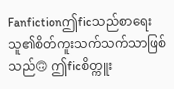Fanfictionဤficသည်စာရေးသူ၏စိတ်ကူးသက်သက်သာဖြစ်သည်🙃 ဤficစိတ္ကူး